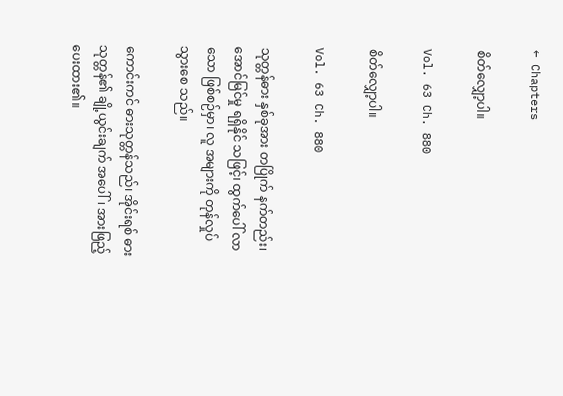← Chapters

စိတ်လျှော့ပါ။

Vol. 63 Ch. 880

စိတ်လျှော့ပါ။

Vol. 63 Ch. 880

သုတ္တန်ဓား နှစ်ခုအား တပြိုက် နက်တည်း၊ အောင်မြင်မှု ရရှိနိုင် သဖြင့်၊ ထွက်ပေါ် လာသော ဖြစ်စဉ်မှာ၊ လူ အများကို တုန်လှုပ် သွားစေ သည်။

ကောင်းကင် ဓားသုတ္တန်သည်၊ အိုင်းရစ် ဓားသုတ္တန်၏ ချို့ယွင်းချက် အပေါ်၊ အားဖြည့် ပေးထား၏။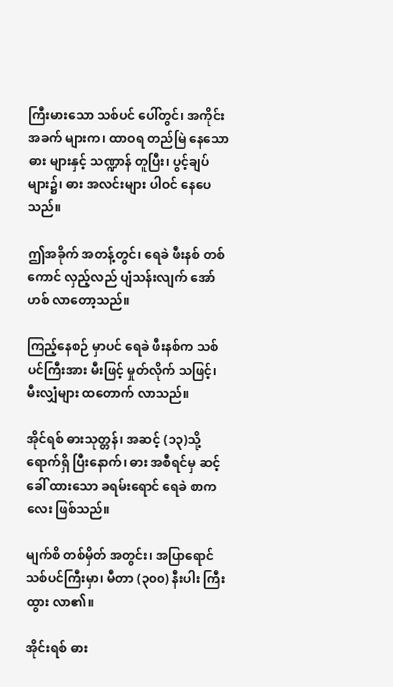ကြီးမားသော သစ်ပင် ပေါ်တွင်၊ အကိုင်း အခက် များက၊ ထာဝရ တည်မြဲ နေသော ဓား များနှင့် သဏ္ဍာန် တူပြီး၊ ပွင့်ချပ် များ၌၊ ဓား အလင်းများ ပါဝင် နေပေသည်။

ဤအခိုက် အတန့်တွင်၊ ရေခဲ ဖီးနစ် တစ်ကောင် လှည့်လည် ပျံသန်းလျက် အော်ဟစ် လာတော့သည်။

ကြည့်နေစဉ် မှာပင် ရေခဲ ဖီးနစ်က သစ်ပင်ကြီးအား မီးဖြင့် မှုတ်လိုက် သဖြင့်၊ မီးလျှံများ ထတောက် လာသည်။

အိုင်ရစ် ဓားသုတ္တန်၊ အဆင့် (၁၃)သို့ ရောက်ရှိ ပြီးနောက်၊ ဓား အစီရင်မှ ဆင့်ခေါ် ထားသော ခရမ်းရောင် ရေခဲ စာကလေး ဖြစ်သည်။

မျက်စိ တစ်မှိတ် အတွင်း၊ အပြာရောင် သစ်ပင်ကြီးမှာ၊ မီတာ (၃၀၀) နီးပါး ကြီးထွား လာ၏။

အိုင်းရစ် ဓား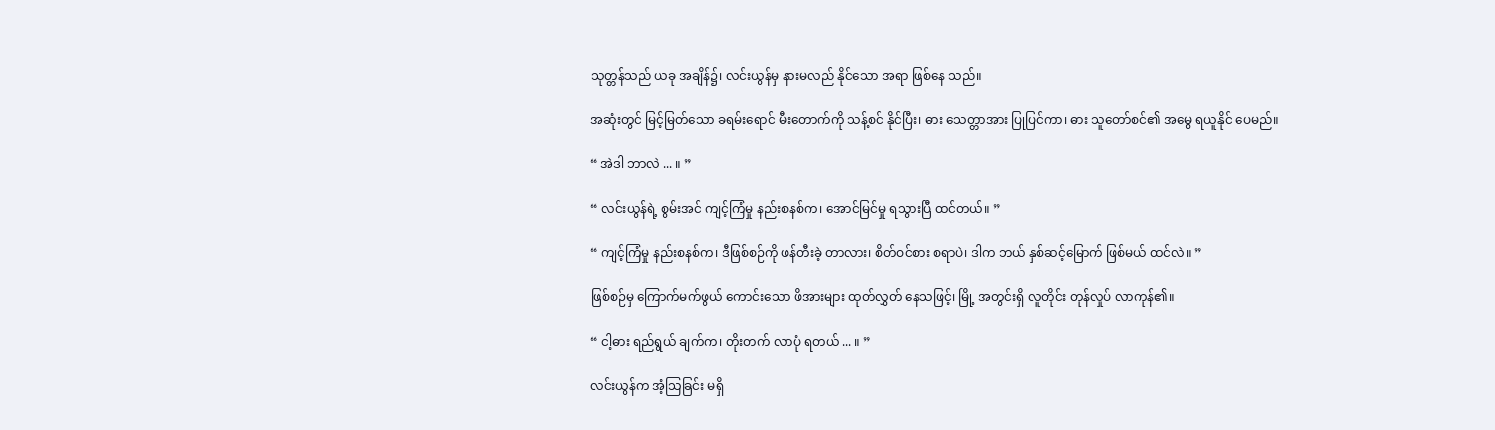သုတ္တန်သည် ယခု အချိန်၌၊ လင်းယွန်မှ နားမလည် နိုင်သော အရာ ဖြစ်နေ သည်။

အဆုံးတွင် မြင့်မြတ်သော ခရမ်းရောင် မီးတောက်ကို သန့်စင် နိုင်ပြီး၊ ဓား သေတ္တာအား ပြုပြင်ကာ၊ ဓား သူတော်စင်၏ အမွေ ရယူနိုင် ပေမည်။

“ အဲဒါ ဘာလဲ ... ။ ”

“ လင်းယွန်ရဲ့ စွမ်းအင် ကျင့်ကြံမှု နည်းစနစ်က၊ အောင်မြင်မှု ရသွားပြီ ထင်တယ်။ ”

“ ကျင့်ကြံမှု နည်းစနစ်က၊ ဒီဖြစ်စဉ်ကို ဖန်တီးခဲ့ တာလား၊ စိတ်ဝင်စား စရာပဲ၊ ဒါက ဘယ် နှစ်ဆင့်မြောက် ဖြစ်မယ် ထင်လဲ။ ”

ဖြစ်စဉ်မှ ကြောက်မက်ဖွယ် ကောင်းသော ဖိအားများ ထုတ်လွှတ် နေသဖြင့်၊ မြို့ အတွင်းရှိ လူတိုင်း တုန်လှုပ် လာကုန်၏။

“ ငါ့ဓား ရည်ရွယ် ချက်က၊ တိုးတက် လာပုံ ရတယ် ... ။ ”

လင်းယွန်က အံ့သြခြင်း မရှိ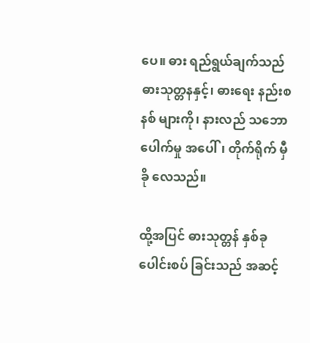ပေ။ ဓား ရည်ရွယ်ချက်သည် ဓားသုတ္တနနှင့်၊ ဓားရေး နည်းစနစ် များကို၊ နားလည် သဘောပေါက်မှု အပေါ်၊ တိုက်ရိုက် မှီခို လေသည်။

ထို့အပြင် ဓားသုတ္တန် နှစ်ခု ပေါင်းစပ် ခြင်းသည် အဆင့်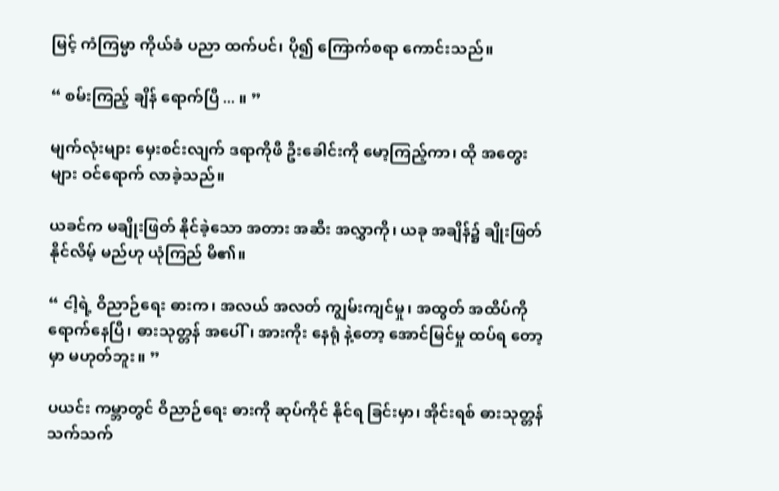မြင့် ကံကြမ္မာ ကိုယ်ခံ ပညာ ထက်ပင်၊ ပို၍ ကြောက်စရာ ကောင်းသည်။

“ စမ်းကြည့် ချိန် ရောက်ပြီ ... ။ ”

မျက်လုံးများ မှေးစင်းလျက် ဒရာကိုဖီ ဦးခေါင်းကို မော့ကြည့်ကာ၊ ထို အတွေးများ ဝင်ရောက် လာခဲ့သည်။

ယခင်က မချိုးဖြတ် နိုင်ခဲ့သော အတား အဆီး အလွှာကို၊ ယခု အချိန်၌ ချိုးဖြတ် နိုင်လိမ့် မည်ဟု ယုံကြည် မိ၏။

“ ငါ့ရဲ့ ဝိညာဉ်ရေး ဓားက၊ အလယ် အလတ် ကျွမ်းကျင်မှု၊ အထွတ် အထိပ်ကို ရောက်နေပြီ၊ ဓားသုတ္တန် အပေါ်၊ အားကိုး နေရုံ နဲ့တော့ အောင်မြင်မှု ထပ်ရ တော့မှာ မဟုတ်ဘူး။ ”

ပယင်း ကမ္ဘာတွင် ဝိညာဉ်ရေး ဓားကို ဆုပ်ကိုင် နိုင်ရ ခြင်းမှာ၊ အိုင်းရစ် ဓားသုတ္တန် သက်သက်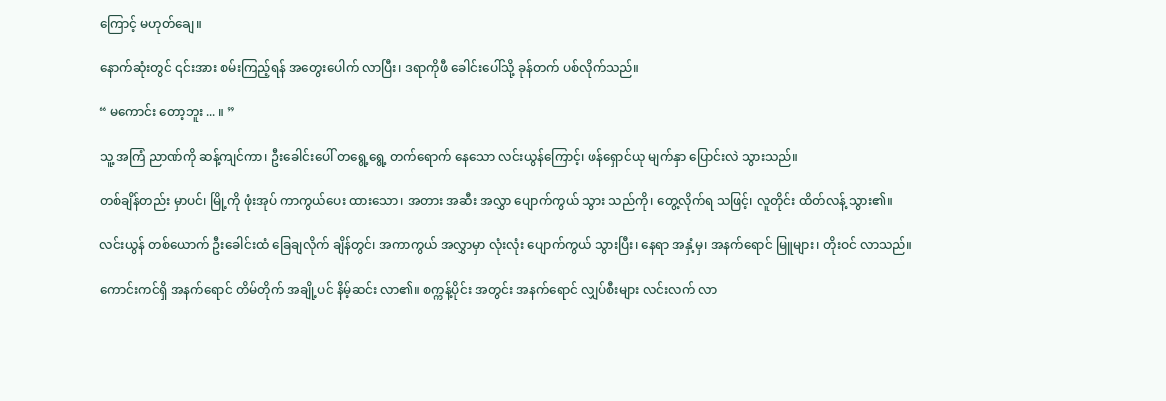ကြောင့် မဟုတ်ချေ။

နောက်ဆုံးတွင် ၎င်းအား စမ်းကြည့်ရန် အတွေးပေါက် လာပြီး၊ ဒရာကိုဖီ ခေါင်းပေါ်သို့ ခုန်တက် ပစ်လိုက်သည်။

“ မကောင်း တော့ဘူး ... ။ ”

သူ့ အကြံ ညာဏ်ကို ဆန့်ကျင်ကာ၊ ဦးခေါင်းပေါ် တရွေ့ရွေ့ တက်ရောက် နေသော လင်းယွန်ကြောင့်၊ ဖန်ရှောင်ယု မျက်နှာ ပြောင်းလဲ သွားသည်။

တစ်ချိန်တည်း မှာပင်၊ မြို့ကို ဖုံးအုပ် ကာကွယ်ပေး ထားသော၊ အတား အဆီး အလွှာ ပျောက်ကွယ် သွား သည်ကို၊ တွေ့လိုက်ရ သဖြင့်၊ လူတိုင်း ထိတ်လန့် သွား၏။

လင်းယွန် တစ်ယောက် ဦးခေါင်းထံ ခြေချလိုက် ချိန်တွင်၊ အကာကွယ် အလွှာမှာ လုံးလုံး ပျောက်ကွယ် သွားပြီး၊ နေရာ အနှံ့မှ၊ အနက်ရောင် မြူများ၊ တိုးဝင် လာသည်။

ကောင်းကင်ရှိ အနက်ရောင် တိမ်တိုက် အချို့ပင် နိမ့်ဆင်း လာ၏။ စက္ကန့်ပိုင်း အတွင်း အနက်ရောင် လျှပ်စီးများ လင်းလက် လာ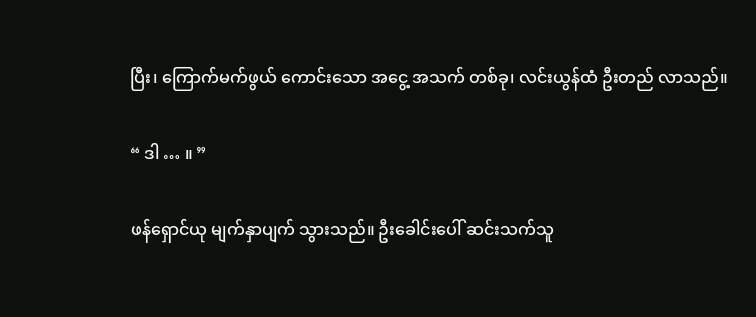ပြီး၊ ကြောက်မက်ဖွယ် ကောင်းသော အငွေ့ အသက် တစ်ခု၊ လင်းယွန်ထံ ဦးတည် လာသည်။

“ ဒါ … ။ ”

ဖန်ရှောင်ယု မျက်နှာပျက် သွားသည်။ ဦးခေါင်းပေါ် ဆင်းသက်သူ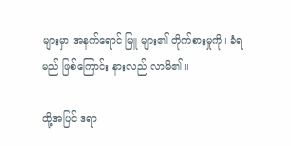များမှာ အနက်ရောင် မြူ များ၏ တိုက်စားမှုကို၊ ခံရမည် ဖြစ်ကြောင်း နားလည် လာမိ၏။

ထို့အပြင် ဒရာ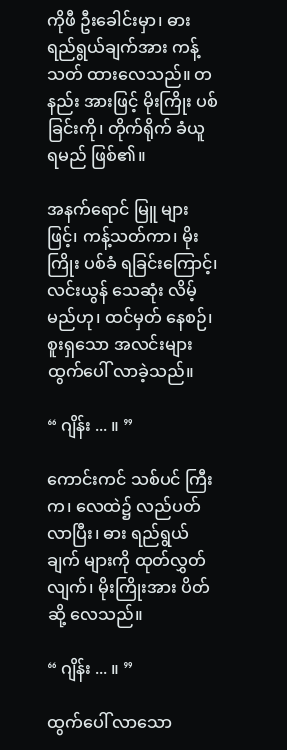ကိုဖီ ဦးခေါင်းမှာ၊ ဓား ရည်ရွယ်ချက်အား ကန့်သတ် ထားလေသည်။ တနည်း အားဖြင့် မိုးကြိုး ပစ်ခြင်းကို၊ တိုက်ရိုက် ခံယူ ရမည် ဖြစ်၏။

အနက်ရောင် မြူ များဖြင့်၊ ကန့်သတ်ကာ၊ မိုးကြိုး ပစ်ခံ ရခြင်းကြောင့်၊ လင်းယွန် သေဆုံး လိမ့်မည်ဟု၊ ထင်မှတ် နေစဉ်၊ စူးရှသော အလင်းများ ထွက်ပေါ် လာခဲ့သည်။

“ ဂျိန်း ... ။ ”

ကောင်းကင် သစ်ပင် ကြီးက၊ လေထဲ၌ လည်ပတ် လာပြီး၊ ဓား ရည်ရွယ်ချက် များကို ထုတ်လွှတ်လျက်၊ မိုးကြိုးအား ပိတ်ဆို့ လေသည်။

“ ဂျိန်း ... ။ ”

ထွက်ပေါ် လာသော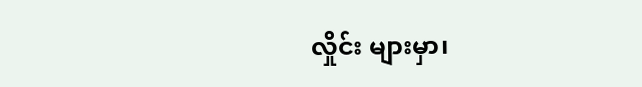လှိုင်း များမှာ၊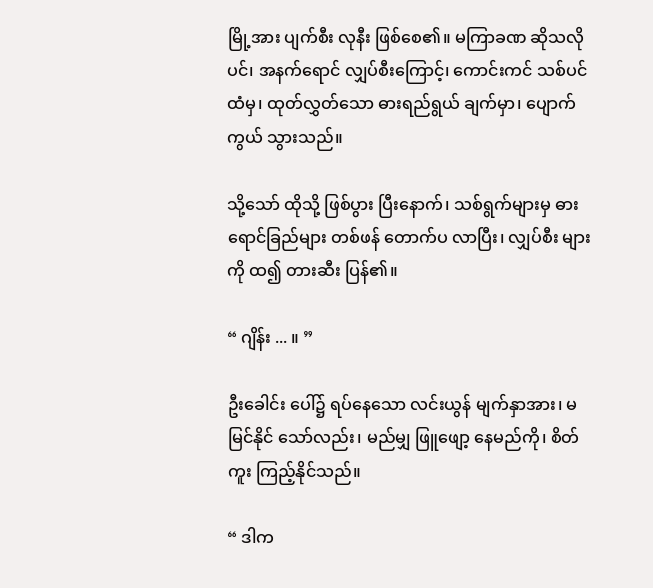မြို့အား ပျက်စီး လုနီး ဖြစ်စေ၏။ မကြာခဏ ဆိုသလို ပင်၊ အနက်ရောင် လျှပ်စီးကြောင့်၊ ကောင်းကင် သစ်ပင် ထံမှ၊ ထုတ်လွှတ်သော ဓားရည်ရွယ် ချက်မှာ၊ ပျောက်ကွယ် သွားသည်။

သို့သော် ထိုသို့ ဖြစ်ပွား ပြီးနောက်၊ သစ်ရွက်များမှ ဓား ရောင်ခြည်များ တစ်ဖန် တောက်ပ လာပြီး၊ လျှပ်စီး များကို ထ၍ တားဆီး ပြန်၏။

“ ဂျိန်း ... ။ ”

ဦးခေါင်း ပေါ်၌ ရပ်နေသော လင်းယွန် မျက်နှာအား၊ မမြင်နိုင် သော်လည်း၊ မည်မျှ ဖြူဖျော့ နေမည်ကို၊ စိတ်ကူး ကြည့်နိုင်သည်။

“ ဒါက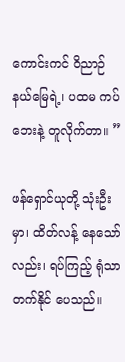ကောင်းကင် ဝိညာဉ် နယ်မြေရဲ့၊ ပထမ ကပ်ဘေးနဲ့ တူလိုက်တာ။ ”

ဖန်ရှောင်ယုတို့ သုံးဦးမှာ၊ ထိတ်လန့် နေသော်လည်း၊ ရပ်ကြည့် ရုံသာ တက်နိုင် ပေသည်။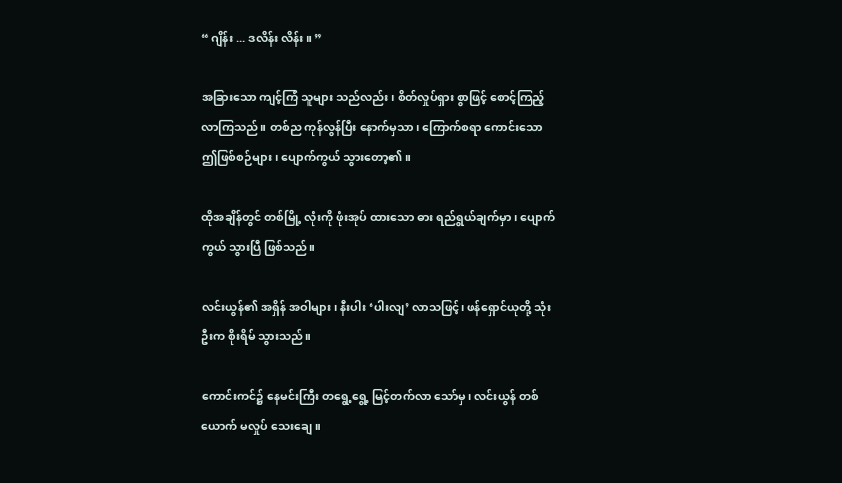“ ဂျိန်း ... ဒလိန်း လိန်း။ ”

အခြားသော ကျင့်ကြံ သူများ သည်လည်း၊ စိတ်လှုပ်ရှား စွာဖြင့် စောင့်ကြည့် လာကြသည်။ တစ်ည ကုန်လွန်ပြီး နောက်မှသာ၊ ကြောက်စရာ ကောင်းသော ဤဖြစ်စဉ်များ၊ ပျောက်ကွယ် သွားတော့၏။

ထိုအချိန်တွင် တစ်မြို့ လုံးကို ဖုံးအုပ် ထားသော ဓား ရည်ရွယ်ချက်မှာ၊ ပျောက်ကွယ် သွားပြီ ဖြစ်သည်။

လင်းယွန်၏ အရှိန် အဝါများ၊ နီးပါး ‘ပါးလျ’ လာသဖြင့်၊ ဖန်ရှောင်ယုတို့ သုံးဦးက စိုးရိမ် သွားသည်။

ကောင်းကင်၌ နေမင်းကြီး တရွေ့ရွေ့ မြင့်တက်လာ သော်မှ၊ လင်းယွန် တစ်ယောက် မလှုပ် သေးချေ။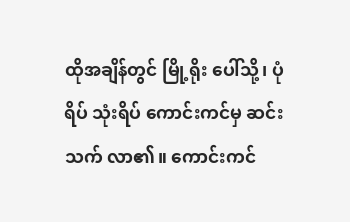ထိုအချိန်တွင် မြို့ရိုး ပေါ်သို့၊ ပုံရိပ် သုံးရိပ် ကောင်းကင်မှ ဆင်းသက် လာ၏။ ကောင်းကင်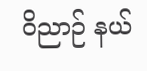ဝိညာဉ် နယ်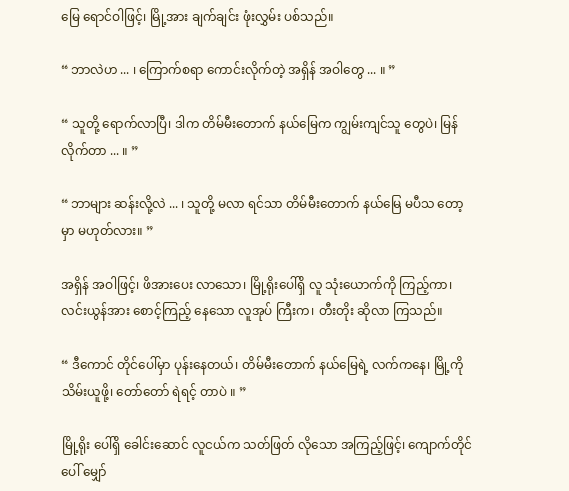မြေ ရောင်ဝါဖြင့်၊ မြို့အား ချက်ချင်း ဖုံးလွှမ်း ပစ်သည်။

“ ဘာလဲဟ ... ၊ ကြောက်စရာ ကောင်းလိုက်တဲ့ အရှိန် အဝါတွေ ... ။ ”

“ သူတို့ ရောက်လာပြီ၊ ဒါက တိမ်မီးတောက် နယ်မြေက ကျွမ်းကျင်သူ တွေပဲ၊ မြန်လိုက်တာ ... ။ ”

“ ဘာများ ဆန်းလို့လဲ ... ၊ သူတို့ မလာ ရင်သာ တိမ်မီးတောက် နယ်မြေ မပီသ တော့မှာ မဟုတ်လား။ ”

အရှိန် အဝါဖြင့်၊ ဖိအားပေး လာသော၊ မြို့ရိုးပေါ်ရှိ လူ သုံးယောက်ကို ကြည့်ကာ၊ လင်းယွန်အား စောင့်ကြည့် နေသော လူအုပ် ကြီးက၊ တီးတိုး ဆိုလာ ကြသည်။

“ ဒီကောင် တိုင်ပေါ်မှာ ပုန်းနေတယ်၊ တိမ်မီးတောက် နယ်မြေရဲ့ လက်ကနေ၊ မြို့ကို သိမ်းယူဖို့၊ တော်တော် ရဲရင့် တာပဲ ။ ”

မြို့ရိုး ပေါ်ရှိ ခေါင်းဆောင် လူငယ်က သတ်ဖြတ် လိုသော အကြည့်ဖြင့်၊ ကျောက်တိုင် ပေါ် မျှော်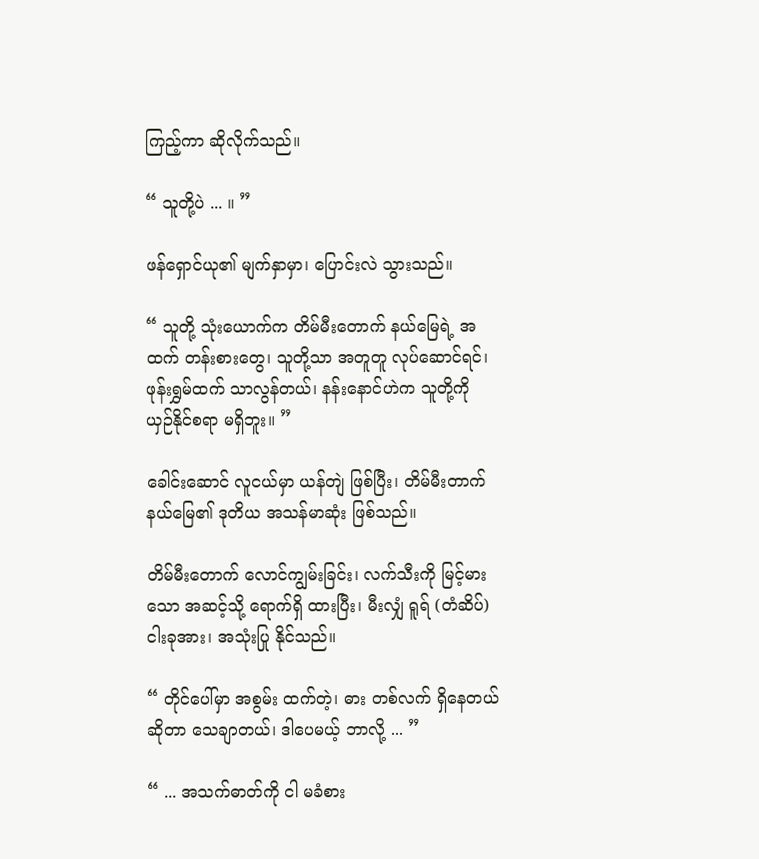ကြည့်ကာ ဆိုလိုက်သည်။

“ သူတို့ပဲ ... ။ ”

ဖန်ရှောင်ယု၏ မျက်နှာမှာ၊ ပြောင်းလဲ သွားသည်။

“ သူတို့ သုံးယောက်က တိမ်မီးတောက် နယ်မြေရဲ့ အထက် တန်းစားတွေ၊ သူတို့သာ အတူတူ လုပ်ဆောင်ရင်၊ ဖုန်းရွှမ်ထက် သာလွန်တယ်၊ နန်းနောင်ဟဲက သူတို့ကို ယှဉ်နိုင်စရာ မရှိဘူး။ ”

ခေါင်းဆောင် လူငယ်မှာ ယန်တျဲ ဖြစ်ပြီး၊ တိမ်မီးတာက် နယ်မြေ၏ ဒုတိယ အသန်မာဆုံး ဖြစ်သည်။

တိမ်မီးတောက် လောင်ကျွမ်းခြင်း၊ လက်သီးကို မြင့်မားသော အဆင့်သို့ ရောက်ရှိ ထားပြီး၊ မီးလျှံ ရူရ် (တံဆိပ်) ငါးခုအား၊ အသုံးပြု နိုင်သည်။

“ တိုင်ပေါ်မှာ အစွမ်း ထက်တဲ့၊ ဓား တစ်လက် ရှိနေတယ် ဆိုတာ သေချာတယ်၊ ဒါပေမယ့် ဘာလို့ ... ”

“ ... အသက်ဓာတ်ကို ငါ မခံစား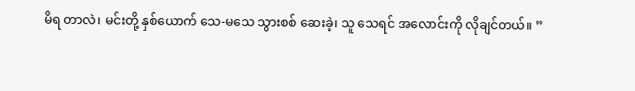မိရ တာလဲ၊ မင်းတို့ နှစ်ယောက် သေ-မသေ သွားစစ် ဆေးခဲ့၊ သူ သေရင် အလောင်းကို လိုချင်တယ်။ ”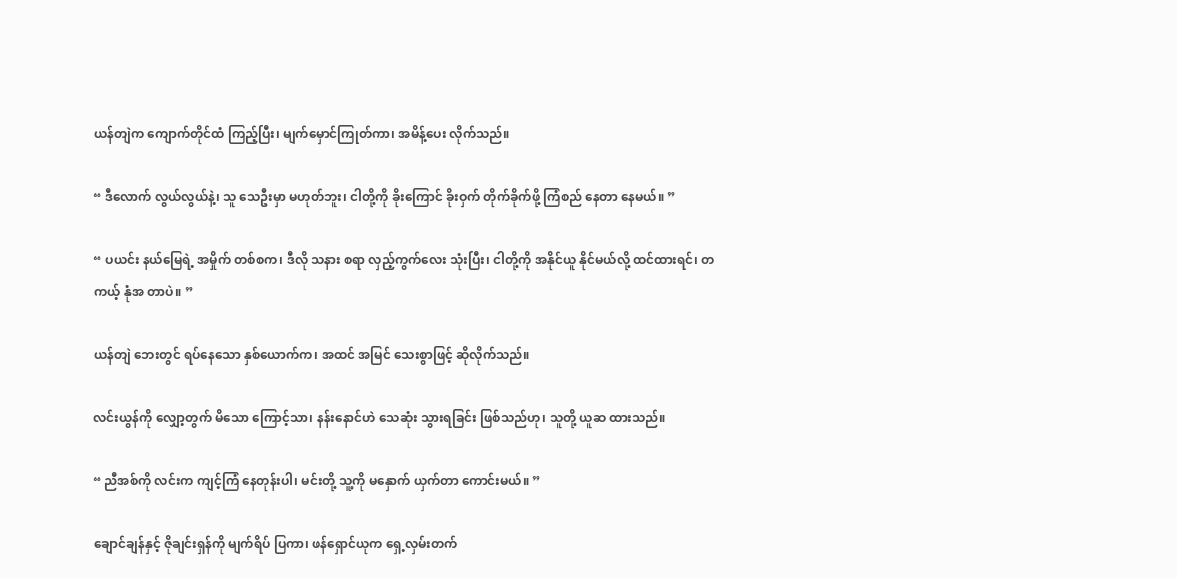ယန်တျဲက ကျောက်တိုင်ထံ ကြည့်ပြီး၊ မျက်မှောင်ကြုတ်ကာ၊ အမိန့်ပေး လိုက်သည်။

“ ဒီလောက် လွယ်လွယ်နဲ့၊ သူ သေဦးမှာ မဟုတ်ဘူး၊ ငါတို့ကို ခိုးကြောင် ခိုးဝှက် တိုက်ခိုက်ဖို့ ကြံစည် နေတာ နေမယ်။ ”

“ ပယင်း နယ်မြေရဲ့ အမှိုက် တစ်စက၊ ဒီလို သနား စရာ လှည့်ကွက်လေး သုံးပြီး၊ ငါတို့ကို အနိုင်ယူ နိုင်မယ်လို့ ထင်ထားရင်၊ တကယ့် နုံအ တာပဲ။ ”

ယန်တျဲ ဘေးတွင် ရပ်နေသော နှစ်ယောက်က၊ အထင် အမြင် သေးစွာဖြင့် ဆိုလိုက်သည်။

လင်းယွန်ကို လျှော့တွက် မိသော ကြောင့်သာ၊ နန်းနောင်ဟဲ သေဆုံး သွားရခြင်း ဖြစ်သည်ဟု၊ သူတို့ ယူဆ ထားသည်။

“ ညီအစ်ကို လင်းက ကျင့်ကြံ နေတုန်းပါ၊ မင်းတို့ သူ့ကို မနှောက် ယှက်တာ ကောင်းမယ်။ ”

ချောင်ချန်နှင့် ဇိုချင်းရှန်ကို မျက်ရိပ် ပြကာ၊ ဖန်ရှောင်ယုက ရှေ့လှမ်းတက်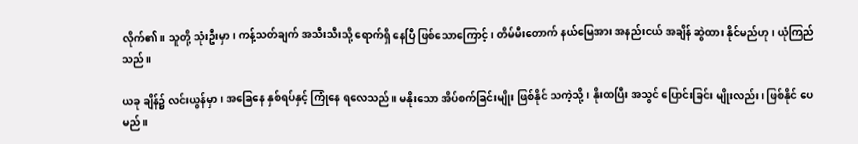လိုက်၏။ သူတို့ သုံးဦးမှာ၊ ကန့်သတ်ချက် အသီးသီးသို့ ရောက်ရှိ နေပြီ ဖြစ်သောကြောင့်၊ တိမ်မီးတောက် နယ်မြေအား အနည်းငယ် အချိန် ဆွဲထား နိုင်မည်ဟု၊ ယုံကြည်သည်။

ယခု ချိန်၌ လင်းယွန်မှာ၊ အခြေနေ နှစ်ရပ်နှင့် ကြုံနေ ရလေသည်။ မနိုးသော အိပ်စက်ခြင်းမျိုး ဖြစ်နိုင် သကဲ့သို့၊ နိုးထပြီး အသွင် ပြောင်းခြင်း မျိုးလည်း၊ ဖြစ်နိုင် ပေမည်။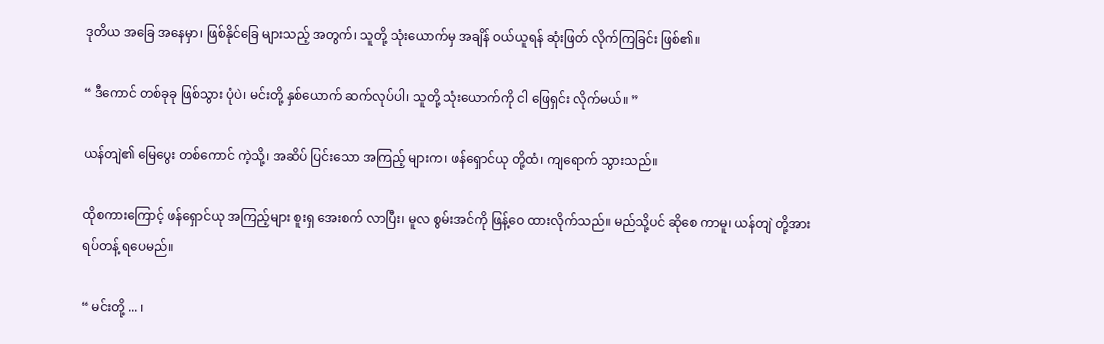ဒုတိယ အခြေ အနေမှာ၊ ဖြစ်နိုင်ခြေ များသည့် အတွက်၊ သူတို့ သုံးယောက်မှ အချိန် ဝယ်ယူရန် ဆုံးဖြတ် လိုက်ကြခြင်း ဖြစ်၏။

“ ဒီကောင် တစ်ခုခု ဖြစ်သွား ပုံပဲ၊ မင်းတို့ နှစ်ယောက် ဆက်လုပ်ပါ၊ သူတို့ သုံးယောက်ကို ငါ ဖြေရှင်း လိုက်မယ်။ ”

ယန်တျဲ၏ မြေပွေး တစ်ကောင် ကဲ့သို့၊ အဆိပ် ပြင်းသော အကြည့် များက၊ ဖန်ရှောင်ယု တို့ထံ၊ ကျရောက် သွားသည်။

ထိုစကားကြောင့် ဖန်ရှောင်ယု အကြည့်များ စူးရှ အေးစက် လာပြီး၊ မူလ စွမ်းအင်ကို ဖြန့်ဝေ ထားလိုက်သည်။ မည်သို့ပင် ဆိုစေ ကာမူ၊ ယန်တျဲ တို့အား ရပ်တန့် ရပေမည်။

“ မင်းတို့ ... ၊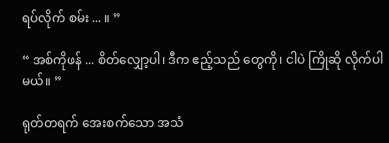ရပ်လိုက် စမ်း ... ။ ”

“ အစ်ကိုဖန် ... စိတ်လျှော့ပါ၊ ဒီက ဧည့်သည် တွေကို၊ ငါပဲ ကြိုဆို လိုက်ပါမယ်။ ”

ရုတ်တရက် အေးစက်သော အသံ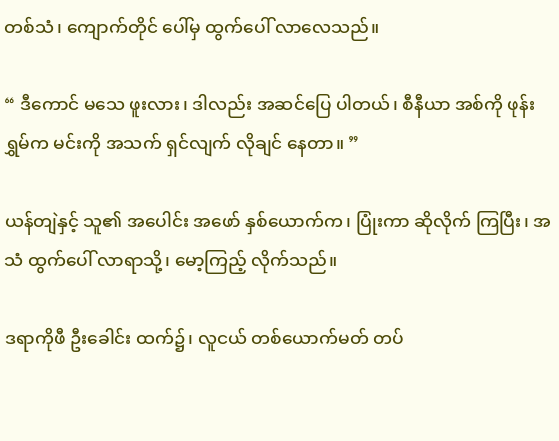တစ်သံ၊ ကျောက်တိုင် ပေါ်မှ ထွက်ပေါ် လာလေသည်။

“ ဒီကောင် မသေ ဖူးလား၊ ဒါလည်း အဆင်ပြေ ပါတယ်၊ စီနီယာ အစ်ကို ဖုန်းရွှမ်က မင်းကို အသက် ရှင်လျက် လိုချင် နေတာ။ ”

ယန်တျဲနှင့် သူ၏ အပေါင်း အဖော် နှစ်ယောက်က၊ ပြုံးကာ ဆိုလိုက် ကြပြီး၊ အသံ ထွက်ပေါ် လာရာသို့၊ မော့ကြည့် လိုက်သည်။

ဒရာကိုဖီ ဦးခေါင်း ထက်၌၊ လူငယ် တစ်ယောက်မတ် တပ်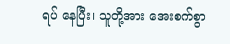ရပ် နေပြီး၊ သူတို့အား အေးစက်စွာ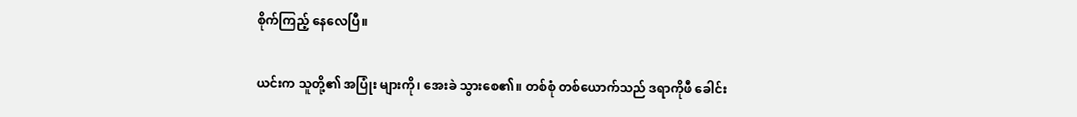စိုက်ကြည့် နေလေပြီ။

ယင်းက သူတို့၏ အပြုံး များကို၊ အေးခဲ သွားစေ၏။ တစ်စုံ တစ်ယောက်သည် ဒရာကိုဖီ ခေါင်း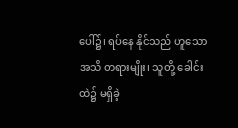ပေါ်၌၊ ရပ်နေ နိုင်သည် ဟူသော အသိ တရားမျိုး၊ သူတို့ ခေါင်းထဲ၌ မရှိခဲ့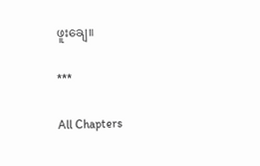ဖူးချေ။

***

All Chapters